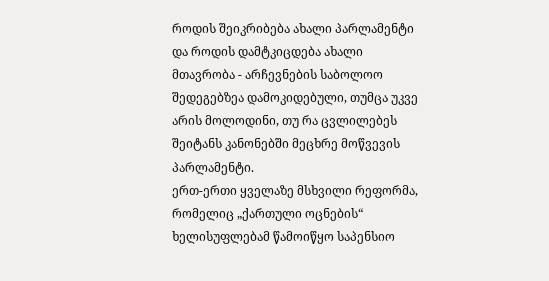როდის შეიკრიბება ახალი პარლამენტი და როდის დამტკიცდება ახალი მთავრობა - არჩევნების საბოლოო შედეგებზეა დამოკიდებული, თუმცა უკვე არის მოლოდინი, თუ რა ცვლილებეს შეიტანს კანონებში მეცხრე მოწვევის პარლამენტი.
ერთ-ერთი ყველაზე მსხვილი რეფორმა, რომელიც „ქართული ოცნების“ ხელისუფლებამ წამოიწყო საპენსიო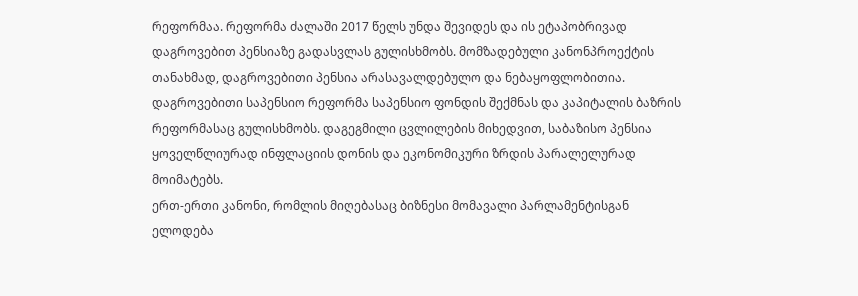რეფორმაა. რეფორმა ძალაში 2017 წელს უნდა შევიდეს და ის ეტაპობრივად დაგროვებით პენსიაზე გადასვლას გულისხმობს. მომზადებული კანონპროექტის თანახმად, დაგროვებითი პენსია არასავალდებულო და ნებაყოფლობითია. დაგროვებითი საპენსიო რეფორმა საპენსიო ფონდის შექმნას და კაპიტალის ბაზრის რეფორმასაც გულისხმობს. დაგეგმილი ცვლილების მიხედვით, საბაზისო პენსია ყოველწლიურად ინფლაციის დონის და ეკონომიკური ზრდის პარალელურად მოიმატებს.
ერთ-ერთი კანონი, რომლის მიღებასაც ბიზნესი მომავალი პარლამენტისგან ელოდება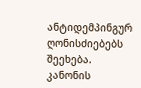ანტიდემპინგურ ღონისძიებებს შეეხება. კანონის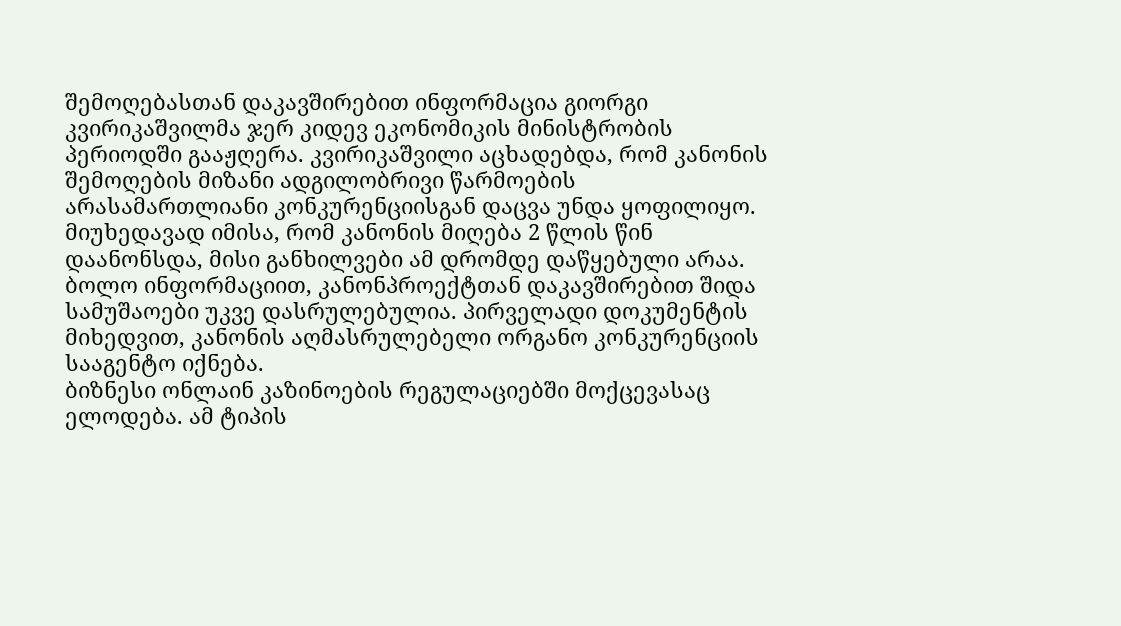შემოღებასთან დაკავშირებით ინფორმაცია გიორგი კვირიკაშვილმა ჯერ კიდევ ეკონომიკის მინისტრობის პერიოდში გააჟღერა. კვირიკაშვილი აცხადებდა, რომ კანონის შემოღების მიზანი ადგილობრივი წარმოების არასამართლიანი კონკურენციისგან დაცვა უნდა ყოფილიყო. მიუხედავად იმისა, რომ კანონის მიღება 2 წლის წინ დაანონსდა, მისი განხილვები ამ დრომდე დაწყებული არაა. ბოლო ინფორმაციით, კანონპროექტთან დაკავშირებით შიდა სამუშაოები უკვე დასრულებულია. პირველადი დოკუმენტის მიხედვით, კანონის აღმასრულებელი ორგანო კონკურენციის სააგენტო იქნება.
ბიზნესი ონლაინ კაზინოების რეგულაციებში მოქცევასაც ელოდება. ამ ტიპის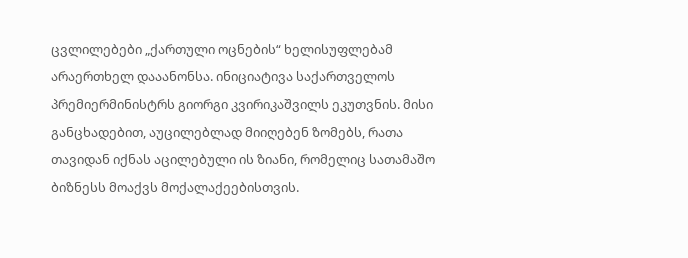ცვლილებები „ქართული ოცნების“ ხელისუფლებამ არაერთხელ დააანონსა. ინიციატივა საქართველოს პრემიერმინისტრს გიორგი კვირიკაშვილს ეკუთვნის. მისი განცხადებით, აუცილებლად მიიღებენ ზომებს, რათა თავიდან იქნას აცილებული ის ზიანი, რომელიც სათამაშო ბიზნესს მოაქვს მოქალაქეებისთვის.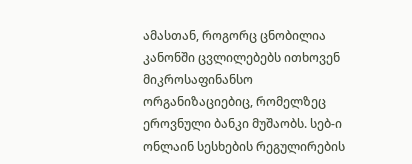ამასთან, როგორც ცნობილია კანონში ცვლილებებს ითხოვენ მიკროსაფინანსო ორგანიზაციებიც, რომელზეც ეროვნული ბანკი მუშაობს. სებ-ი ონლაინ სესხების რეგულირების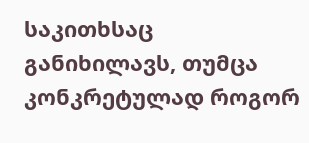საკითხსაც განიხილავს, თუმცა კონკრეტულად როგორ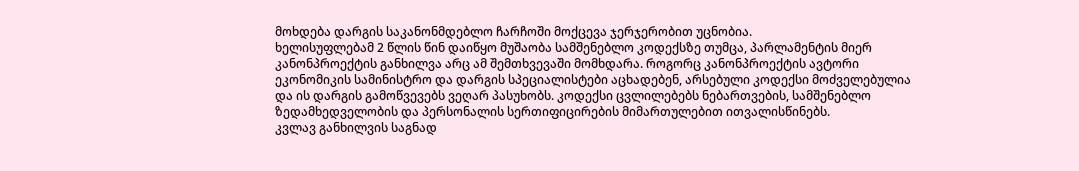მოხდება დარგის საკანონმდებლო ჩარჩოში მოქცევა ჯერჯერობით უცნობია.
ხელისუფლებამ 2 წლის წინ დაიწყო მუშაობა სამშენებლო კოდექსზე თუმცა, პარლამენტის მიერ კანონპროექტის განხილვა არც ამ შემთხვევაში მომხდარა. როგორც კანონპროექტის ავტორი ეკონომიკის სამინისტრო და დარგის სპეციალისტები აცხადებენ, არსებული კოდექსი მოძველებულია და ის დარგის გამოწვევებს ვეღარ პასუხობს. კოდექსი ცვლილებებს ნებართვების, სამშენებლო ზედამხედველობის და პერსონალის სერთიფიცირების მიმართულებით ითვალისწინებს.
კვლავ განხილვის საგნად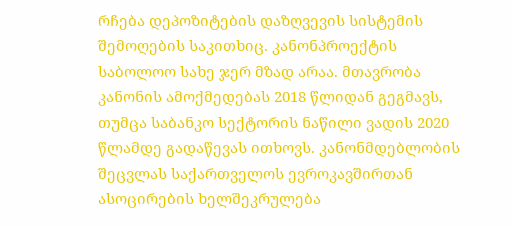რჩება დეპოზიტების დაზღვევის სისტემის შემოღების საკითხიც. კანონპროექტის საბოლოო სახე ჯერ მზად არაა. მთავრობა კანონის ამოქმედებას 2018 წლიდან გეგმავს, თუმცა საბანკო სექტორის ნაწილი ვადის 2020 წლამდე გადაწევას ითხოვს. კანონმდებლობის შეცვლას საქართველოს ევროკავშირთან ასოცირების ხელშეკრულება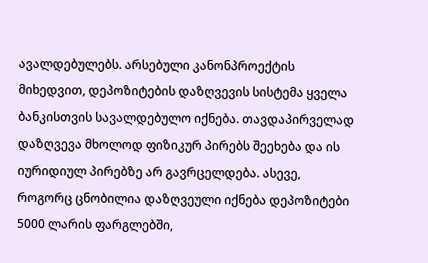ავალდებულებს. არსებული კანონპროექტის მიხედვით, დეპოზიტების დაზღვევის სისტემა ყველა ბანკისთვის სავალდებულო იქნება. თავდაპირველად დაზღვევა მხოლოდ ფიზიკურ პირებს შეეხება და ის იურიდიულ პირებზე არ გავრცელდება. ასევე, როგორც ცნობილია დაზღვეული იქნება დეპოზიტები 5000 ლარის ფარგლებში,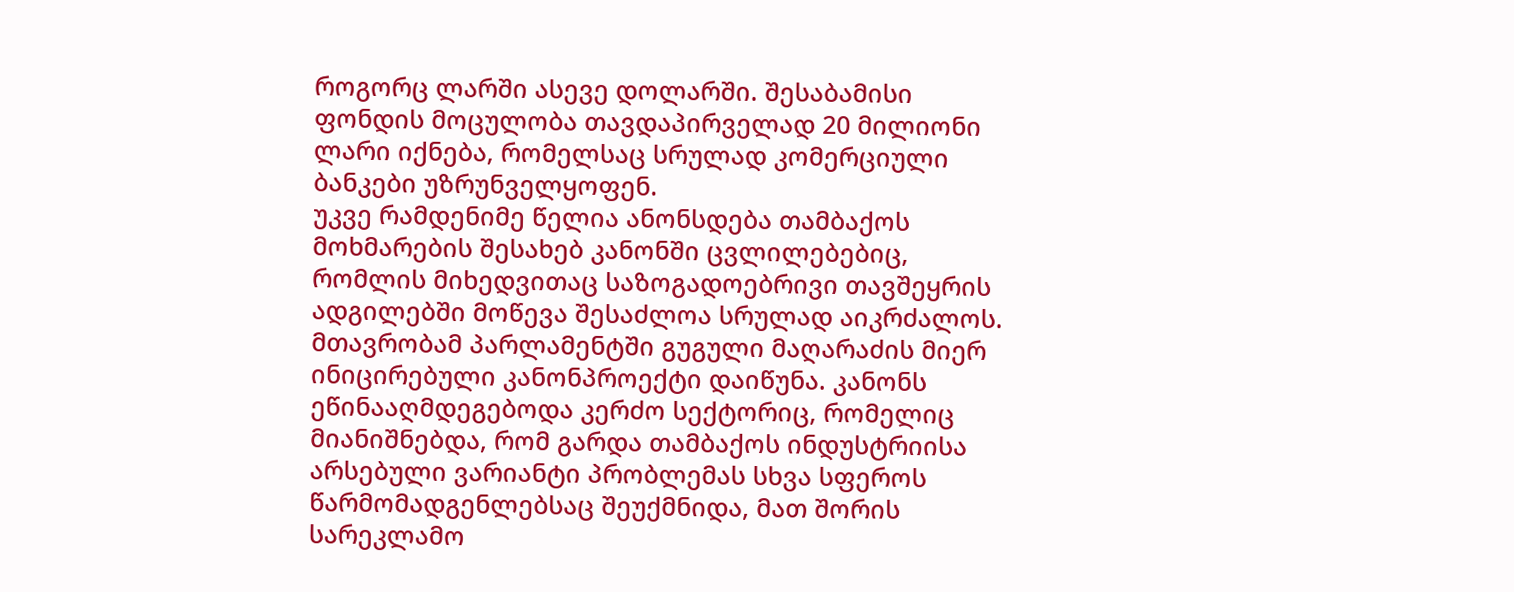როგორც ლარში ასევე დოლარში. შესაბამისი ფონდის მოცულობა თავდაპირველად 20 მილიონი ლარი იქნება, რომელსაც სრულად კომერციული ბანკები უზრუნველყოფენ.
უკვე რამდენიმე წელია ანონსდება თამბაქოს მოხმარების შესახებ კანონში ცვლილებებიც, რომლის მიხედვითაც საზოგადოებრივი თავშეყრის ადგილებში მოწევა შესაძლოა სრულად აიკრძალოს. მთავრობამ პარლამენტში გუგული მაღარაძის მიერ ინიცირებული კანონპროექტი დაიწუნა. კანონს ეწინააღმდეგებოდა კერძო სექტორიც, რომელიც მიანიშნებდა, რომ გარდა თამბაქოს ინდუსტრიისა არსებული ვარიანტი პრობლემას სხვა სფეროს წარმომადგენლებსაც შეუქმნიდა, მათ შორის სარეკლამო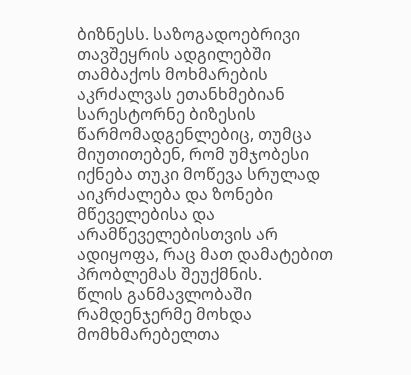ბიზნესს. საზოგადოებრივი თავშეყრის ადგილებში თამბაქოს მოხმარების აკრძალვას ეთანხმებიან სარესტორნე ბიზესის წარმომადგენლებიც, თუმცა მიუთითებენ, რომ უმჯობესი იქნება თუკი მოწევა სრულად აიკრძალება და ზონები მწეველებისა და არამწეველებისთვის არ ადიყოფა, რაც მათ დამატებით პრობლემას შეუქმნის.
წლის განმავლობაში რამდენჯერმე მოხდა მომხმარებელთა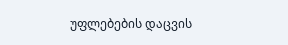უფლებების დაცვის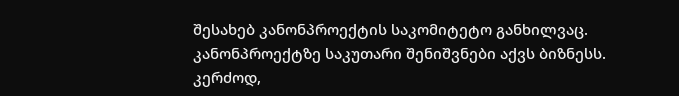შესახებ კანონპროექტის საკომიტეტო განხილვაც. კანონპროექტზე საკუთარი შენიშვნები აქვს ბიზნესს. კერძოდ,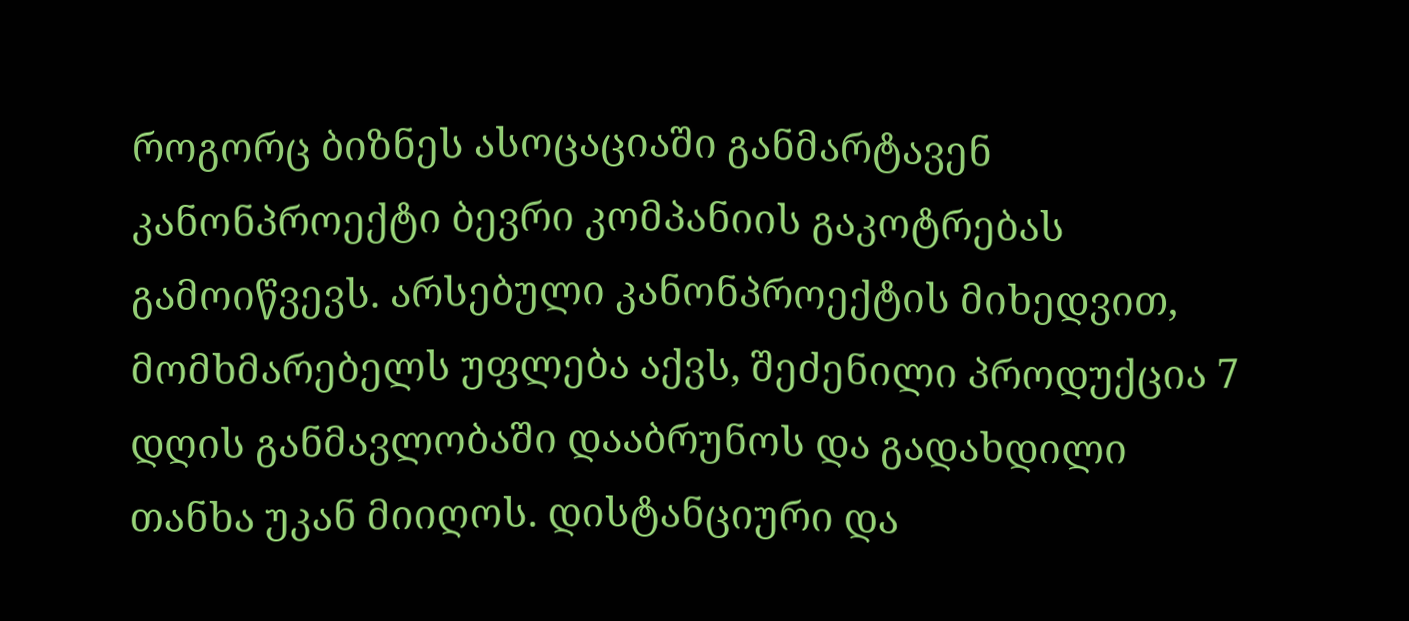როგორც ბიზნეს ასოცაციაში განმარტავენ კანონპროექტი ბევრი კომპანიის გაკოტრებას გამოიწვევს. არსებული კანონპროექტის მიხედვით, მომხმარებელს უფლება აქვს, შეძენილი პროდუქცია 7 დღის განმავლობაში დააბრუნოს და გადახდილი თანხა უკან მიიღოს. დისტანციური და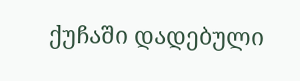ქუჩაში დადებული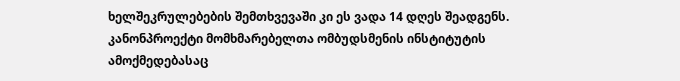ხელშეკრულებების შემთხვევაში კი ეს ვადა 14 დღეს შეადგენს. კანონპროექტი მომხმარებელთა ომბუდსმენის ინსტიტუტის ამოქმედებასაც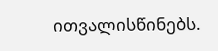ითვალისწინებს.